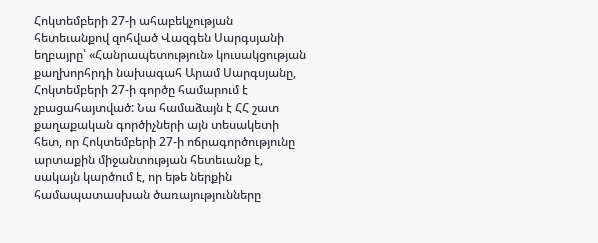Հոկտեմբերի 27-ի ահաբեկչության հետեւանքով զոհված Վազգեն Սարգսյանի եղբայրը՝ «Հանրապետություն» կուսակցության քաղխորհրդի նախագահ Արամ Սարգսյանը, Հոկտեմբերի 27-ի գործը համարում է չբացահայտված: Նա համաձայն է ՀՀ շատ քաղաքական գործիչների այն տեսակետի հետ, որ Հոկտեմբերի 27-ի ոճրագործությունը արտաքին միջանտության հետեւանք է, սակայն կարծում է, որ եթե ներքին համապատասխան ծառայությունները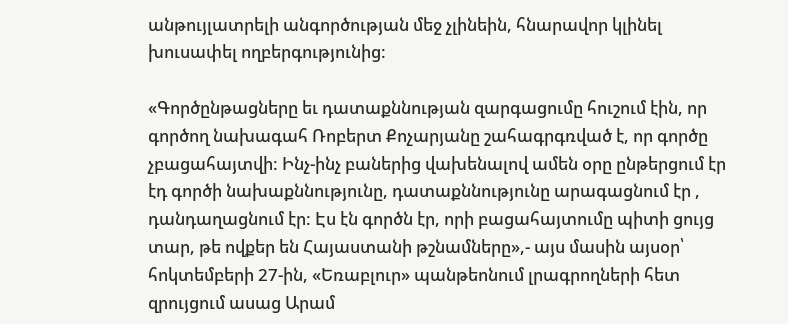անթույլատրելի անգործության մեջ չլինեին, հնարավոր կլինել խուսափել ողբերգությունից:

«Գործընթացները եւ դատաքննության զարգացումը հուշում էին, որ գործող նախագահ Ռոբերտ Քոչարյանը շահագրգռված է, որ գործը չբացահայտվի: Ինչ-ինչ բաներից վախենալով ամեն օրը ընթերցում էր էդ գործի նախաքննությունը, դատաքննությունը արագացնում էր , դանդաղացնում էր: Էս էն գործն էր, որի բացահայտումը պիտի ցույց տար, թե ովքեր են Հայաստանի թշնամները»,- այս մասին այսօր՝ հոկտեմբերի 27-ին, «Եռաբլուր» պանթեոնում լրագրողների հետ զրույցում ասաց Արամ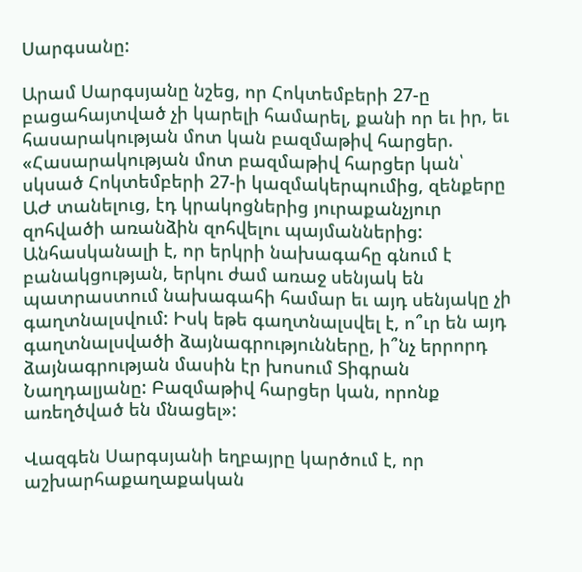Սարգսանը:

Արամ Սարգսյանը նշեց, որ Հոկտեմբերի 27-ը բացահայտված չի կարելի համարել, քանի որ եւ իր, եւ հասարակության մոտ կան բազմաթիվ հարցեր. «Հասարակության մոտ բազմաթիվ հարցեր կան՝ սկսած Հոկտեմբերի 27-ի կազմակերպումից, զենքերը ԱԺ տանելուց, էդ կրակոցներից յուրաքանչյուր զոհվածի առանձին զոհվելու պայմաններից: Անհասկանալի է, որ երկրի նախագահը գնում է բանակցության, երկու ժամ առաջ սենյակ են պատրաստում նախագահի համար եւ այդ սենյակը չի գաղտնալսվում: Իսկ եթե գաղտնալսվել է, ո՞ւր են այդ գաղտնալսվածի ձայնագրությունները, ի՞նչ երրորդ ձայնագրության մասին էր խոսում Տիգրան Նաղդալյանը: Բազմաթիվ հարցեր կան, որոնք առեղծված են մնացել»:

Վազգեն Սարգսյանի եղբայրը կարծում է, որ  աշխարհաքաղաքական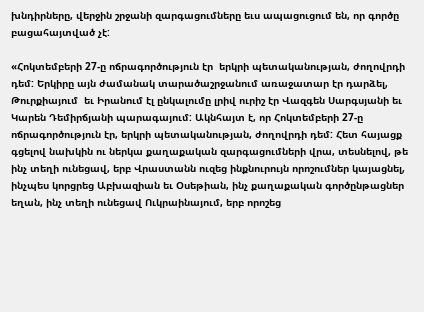խնդիրները, վերջին շրջանի զարգացումները եւս ապացուցում են, որ գործը բացահայտված չէ:

«Հոկտեմբերի 27-ը ոճրագործություն էր  երկրի պետականության, ժողովրդի դեմ: Երկիրը այն ժամանակ տարածաշրջանում առաջատար էր դարձել, Թուրքիայում  եւ Իրանում էլ ընկալումը լրիվ ուրիշ էր Վազգեն Սարգսյանի եւ Կարեն Դեմիրճյանի պարագայում: Ակնհայտ է, որ Հոկտեմբերի 27-ը ոճրագործություն էր, երկրի պետականության, ժողովրդի դեմ: Հետ հայացք գցելով նախկին ու ներկա քաղաքական զարգացումների վրա, տեսնելով, թե ինչ տեղի ունեցավ, երբ Վրաստանն ուզեց ինքնուրույն որոշումներ կայացնել, ինչպես կորցրեց Աբխազիան եւ Օսեթիան, ինչ քաղաքական գործընթացներ եղան, ինչ տեղի ունեցավ Ուկրաինայում, երբ որոշեց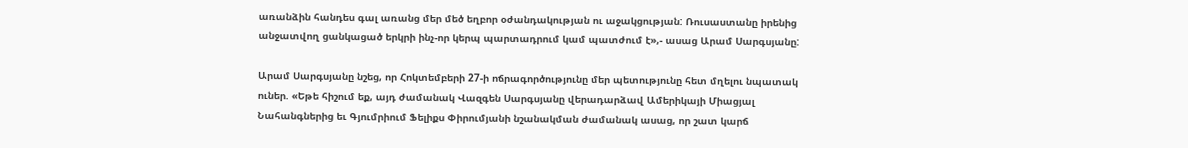առանձին հանդես գալ առանց մեր մեծ եղբոր օժանդակության ու աջակցության: Ռուսաստանը իրենից անջատվող ցանկացած երկրի ինչ-որ կերպ պարտադրում կամ պատժում է»,- ասաց Արամ Սարգսյանը:

Արամ Սարգսյանը նշեց, որ Հոկտեմբերի 27-ի ոճրագործությունը մեր պետությունը հետ մղելու նպատակ ուներ. «Եթե հիշում եք, այդ ժամանակ Վազգեն Սարգսյանը վերադարձավ Ամերիկայի Միացյալ Նահանգներից եւ Գյումրիում Ֆելիքս Փիրումյանի նշանակման ժամանակ ասաց, որ շատ կարճ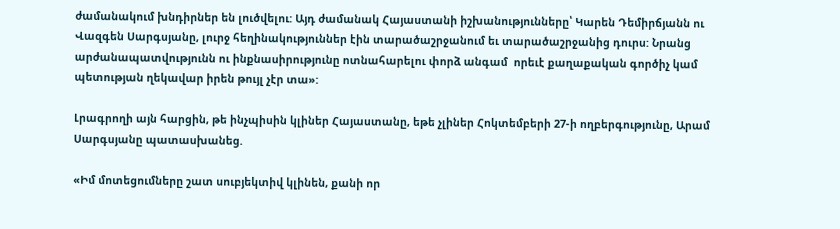ժամանակում խնդիրներ են լուծվելու: Այդ ժամանակ Հայաստանի իշխանությունները՝ Կարեն Դեմիրճյանն ու Վազգեն Սարգսյանը, լուրջ հեղինակություններ էին տարածաշրջանում եւ տարածաշրջանից դուրս: Նրանց արժանապատվությունն ու ինքնասիրությունը ոտնահարելու փորձ անգամ  որեւէ քաղաքական գործիչ կամ պետության ղեկավար իրեն թույլ չէր տա»:

Լրագրողի այն հարցին, թե ինչպիսին կլիներ Հայաստանը, եթե չլիներ Հոկտեմբերի 27-ի ողբերգությունը, Արամ Սարգսյանը պատասխանեց.

«Իմ մոտեցումները շատ սուբյեկտիվ կլինեն, քանի որ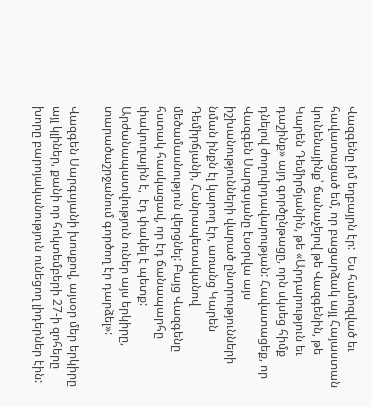Վազգենը իմ եղբայրն էր:  Ես համոզված եւ հավատացած եմ, որ բացարձակ այլ Հայաստան կունենայինք՝ ճանաչելով թե Վազգենին, թե Կարեն Դեմիրճյանին, թե «Արդարություն եւ դաշինք» այդ գործընթացը, որն սկսեց հիմք դնելով ժողովրդավարության: Հավատացեք, որ Վազգեն Սարգսյանը էսօրվա այս իշխանությունների վարած ընտրությունների նման ինքն էլ կարող էր, առանց Կարեն Դեմիրճյանի, Հանրապետականով մեծամասնություն վերցնել: Բայց Վազգենը հստակ հասկացավ, որ էդ ճանապարհը փակուղային է,  էդ փակել է պետք: Արժանապատվություն ուներ այս երկիրը, տարածաշրջանում գործող էր դարձել»:

Վազգեն Սարգսյանի խոսքով, այսօր մեր երկիրը այլ կլիներ, քանի որ հոկտեմբերի 27-ի զոհերը խորը բարոյականություն ունեցող լիդերներ էին: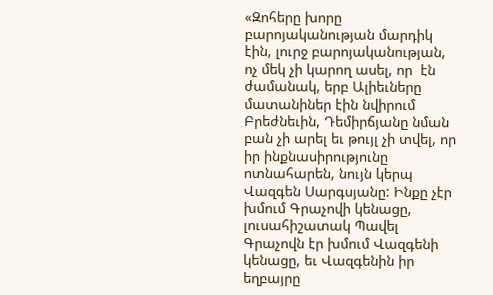«Զոհերը խորը բարոյականության մարդիկ էին, լուրջ բարոյականության, ոչ մեկ չի կարող ասել, որ  էն ժամանակ, երբ Ալիեւները մատանիներ էին նվիրում Բրեժնեւին, Դեմիրճյանը նման բան չի արել եւ թույլ չի տվել, որ իր ինքնասիրությունը ոտնահարեն, նույն կերպ Վազգեն Սարգսյանը: Ինքը չէր խմում Գրաչովի կենացը, լուսահիշատակ Պավել Գրաչովն էր խմում Վազգենի կենացը, եւ Վազգենին իր եղբայրը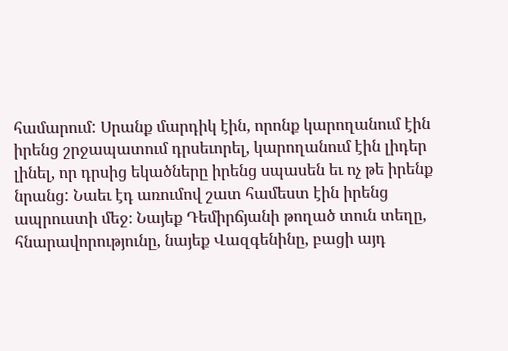համարում: Սրանք մարդիկ էին, որոնք կարողանում էին իրենց շրջապատում դրսեւորել, կարողանում էին լիդեր լինել, որ դրսից եկածները իրենց սպասեն եւ ոչ թե իրենք նրանց: Նաեւ էդ առումով շատ համեստ էին իրենց ապրուստի մեջ։ Նայեք Դեմիրճյանի թողած տուն տեղը, հնարավորությունը, նայեք Վազգենինը, բացի այդ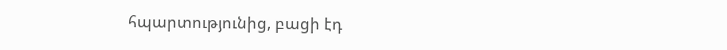հպարտությունից, բացի էդ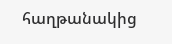հաղթանակից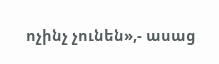ոչինչ չունեն»,- ասաց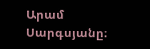Արամ Սարգսյանը։